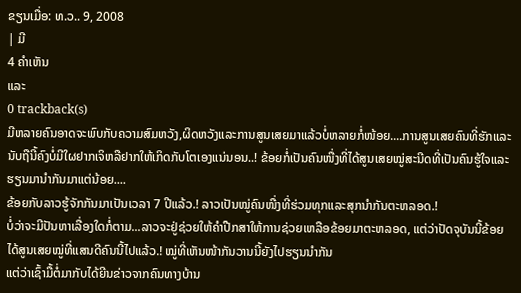ຂຽນເມື່ອ: ທ.ວ.. 9, 2008
| ມີ
4 ຄຳເຫັນ
ແລະ
0 trackback(s)
ມີຫລາຍຄົນອາດຈະພົບກັບຄວາມສົມຫວັງ,ຜິດຫວັງແລະການສູນເສຍມາແລ້ວບໍ່ຫລາຍກໍ່ໜ້ອຍ....ການສູນເສຍຄົນທີ່ຮັກແລະນັບຖືນີ້ຄົງບໍ່ມີໃຜຢາກເຈິຫລືຢາກໃຫ້ເກິດກັບໂຕເອງແນ່ນອນ..! ຂ້ອຍກໍ່ເປັນຄົນໜື່ງທີ່ໄດ້ສູນເສຍໝູ່ສະນີດທີ່ເປັນຄົນຮູ້ໃຈແລະຮຽນມານຳກັນມາແຕ່ນ້ອຍ....
ຂ້ອຍກັບລາວຮູ້ຈັກກັນມາເປັນເວລາ 7 ປີແລ້ວ.! ລາວເປັນໝູ່ຄົນໜື່ງທີ່ຮ່ວມທຸກແລະສຸກນຳກັນຕະຫລອດ.!
ບໍ່ວ່າຈະມີປັນຫາເລື່ອງໃດກໍ່ຕາມ...ລາວຈະຢູ່ຊ່ວຍໃຫ້ຄຳປືກສາໃຫ້ການຊ່ວຍເຫລືອຂ້ອຍມາຕະຫລອດ, ແຕ່ວ່າປັດຈຸບັນນີ້ຂ້ອຍໄດ້ສູນເສຍໝູ່ທີ່ແສນດີຄົນນີ້ໄປແລ້ວ.! ໝູ່ທີ່ເຫັນໜ້າກັນວານນີ້ຍັງໄປຮຽນນຳກັນ
ແຕ່ວ່າເຊົ້າມື້ຕໍ່ມາກັບໄດ້ຍີນຂ່າວຈາກຄົນທາງບ້ານ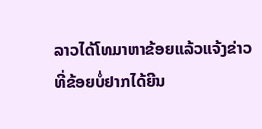ລາວໄດ້ໂທມາຫາຂ້ອຍແລ້ວແຈ້ງຂ່າວທີ່ຂ້ອຍບໍ່ຢາກໄດ້ຍີນ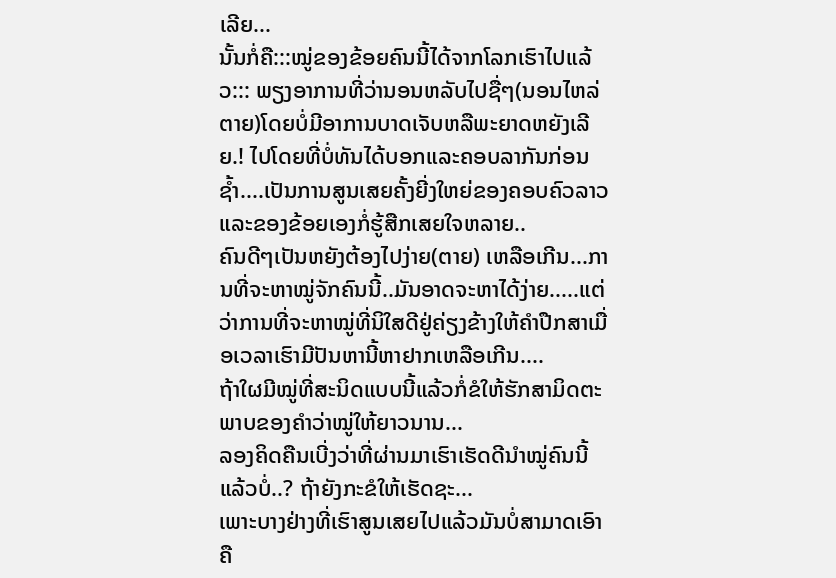ເລີຍ...
ນັ້ນກໍ່ຄື:::ໝູ່ຂອງຂ້ອຍຄົນນີ້ໄດ້ຈາກໂລກເຮົາໄປແລ້ວ::: ພຽງອາການທີ່ວ່ານອນຫລັບໄປຊື່ໆ(ນອນໄຫລ່ຕາຍ)ໂດຍບໍ່ມີອາການບາດເຈັບຫລືພະຍາດຫຍັງເລີຍ.! ໄປໂດຍທີ່ບໍ່ທັນໄດ້ບອກແລະຄອບລາກັນກ່ອນຊ້ຳ....ເປັນການສູນເສຍຄັ້ງຍີ່ງໃຫຍ່ຂອງຄອບຄົວລາວແລະຂອງຂ້ອຍເອງກໍ່ຮູ້ສືກເສຍໃຈຫລາຍ..
ຄົນດີໆເປັນຫຍັງຕ້ອງໄປງ່າຍ(ຕາຍ) ເຫລືອເກີນ...ການທີ່ຈະຫາໝູ່ຈັກຄົນນີ້..ມັນອາດຈະຫາໄດ້ງ່າຍ.....ແຕ່ວ່າການທີ່ຈະຫາໝູ່ທີ່ນິໃສດີຢູ່ຄ່ຽງຂ້າງໃຫ້ຄຳປືກສາເມື່ອເວລາເຮົາມີປັນຫານີ້ຫາຢາກເຫລືອເກີນ....
ຖ້າໃຜມີໝູ່ທີ່ສະນິດແບບນີ້ແລ້ວກໍ່ຂໍໃຫ້ຮັກສາມິດຕະພາບຂອງຄຳວ່າໝູ່ໃຫ້ຍາວນານ...
ລອງຄິດຄືນເບີ່ງວ່າທີ່ຜ່ານມາເຮົາເຮັດດີນຳໝູ່ຄົນນີ້ແລ້ວບໍ່..? ຖ້າຍັງກະຂໍໃຫ້ເຮັດຊະ...
ເພາະບາງຢ່າງທີ່ເຮົາສູນເສຍໄປແລ້ວມັນບໍ່ສາມາດເອົາຄື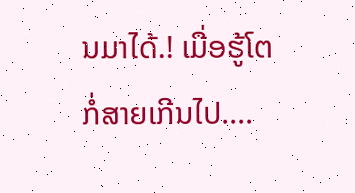ນມາໄດ້.! ເມື່ອຮູ້ໂຕກໍ່ສາຍເກີນໄປ....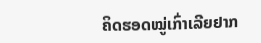ຄິດຮອດໝູ່ເກົ່າເລີຍຢາກ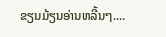ຂຽນມ້ຽນອ່ານຫລີ້ນໆ....